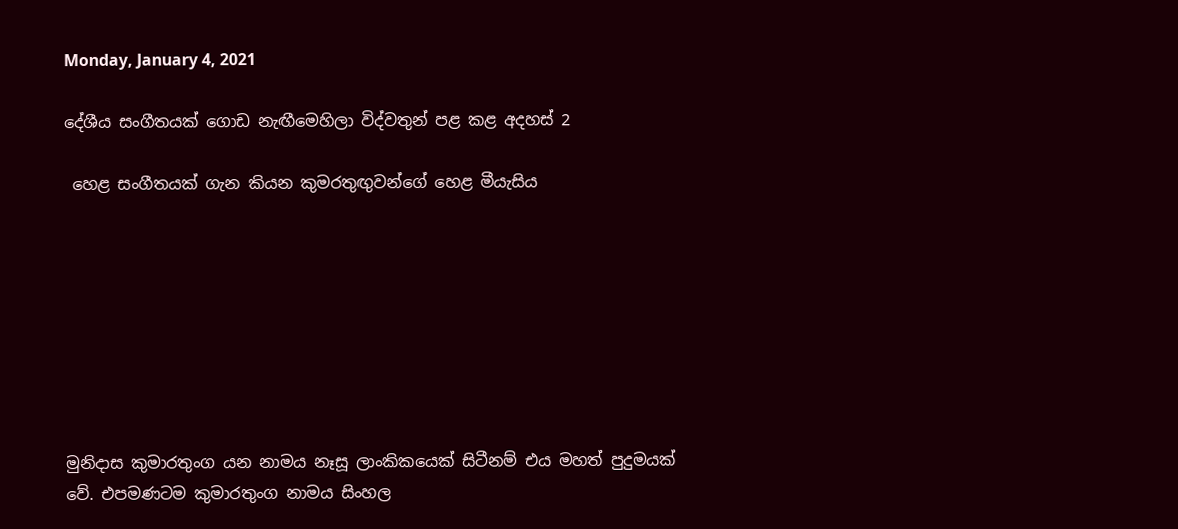Monday, January 4, 2021

දේශීය සංගීතයක් ගොඩ නැඟීමෙහිලා විද්වතුන් පළ කළ අදහස් 2

 හෙළ සංගීතයක් ගැන කියන කුමරතුඟුවන්ගේ හෙළ මීයැසිය








මුනිදාස කුමාරතුංග යන නාමය නෑසූ ලාංකිකයෙක් සිටීනම් එය මහත් පුදුමයක් වේ. එපමණටම කුමාරතුංග නාමය සිංහල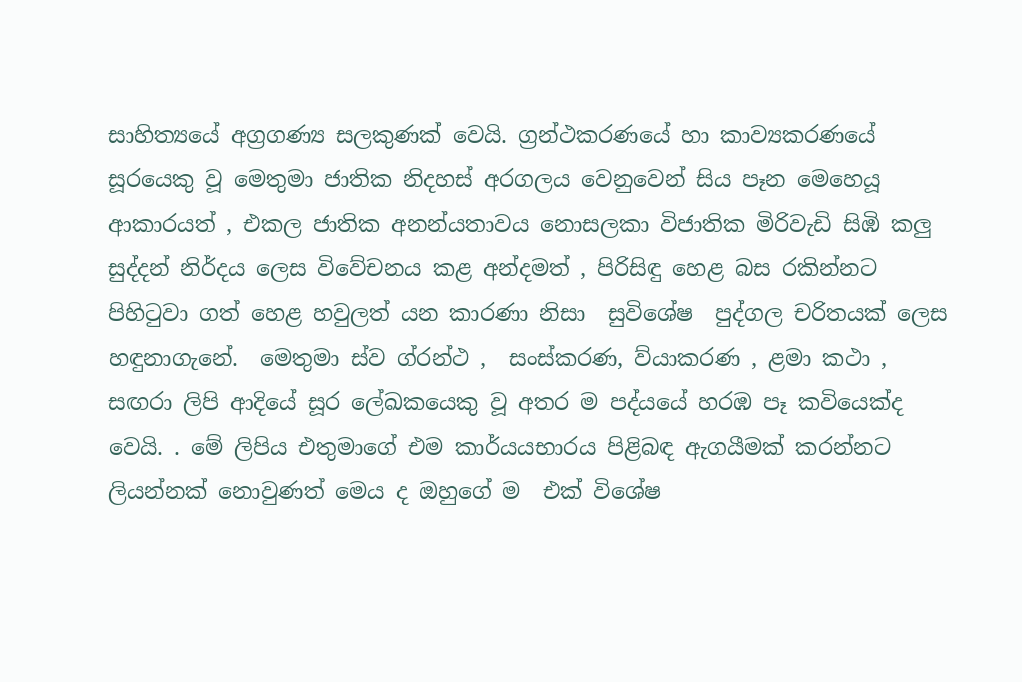සාහිත්‍යයේ අග්‍රගණ්‍ය සලකුණක් වෙයි. ග්‍රන්ථකරණයේ හා කාව්‍යකරණයේ සූරයෙකු වූ මෙතුමා ජාතික නිදහස් අරගලය වෙනුවෙන් සිය පෑන මෙහෙයූ ආකාරයත් , එකල ජාතික අනන්යතාවය නොසලකා විජාතික මිරිවැඩි සිඹි කලු සුද්දන් නිර්දය ලෙස විවේචනය කළ අන්දමත් , පිරිසිඳු හෙළ බස රකින්නට පිහිටුවා ගත් හෙළ හවුලත් යන කාරණා නිසා  සුවිශේෂ  පුද්ගල චරිතයක් ලෙස හඳුනාගැනේ.  මෙතුමා ස්ව ග්රන්ථ ,  සංස්කරණ, ව්යාකරණ , ළමා කථා ,  සඟරා ලිපි ආදියේ සූර ලේඛකයෙකු වූ අතර ම පද්යයේ හරඹ පෑ කවියෙක්ද වෙයි. . මේ ලිපිය එතුමාගේ එම කාර්යයභාරය පිළිබඳ ඇගයීමක් කරන්නට ලියන්නක් නොවුණත් මෙය ද ඔහුගේ ම  එක් විශේෂ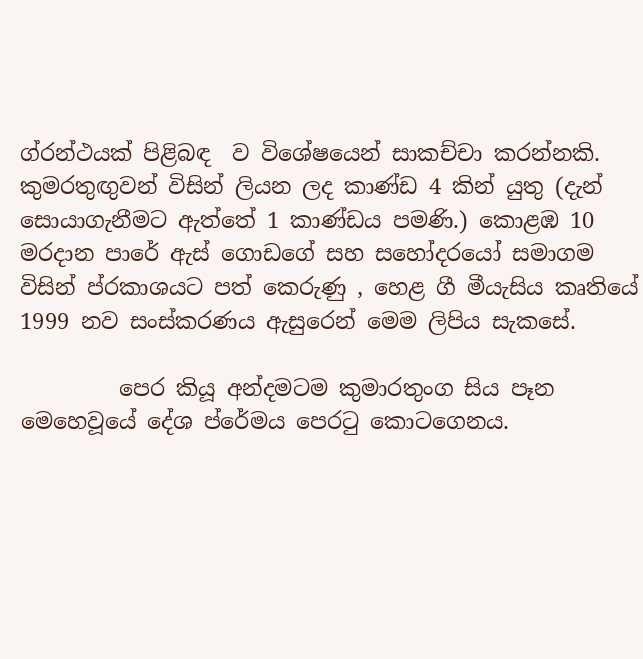ග්රන්ථයක් පිළිබඳ  ව විශේෂයෙන් සාකච්චා කරන්නකි.  කුමරතුඟුවන් විසින් ලියන ලද කාණ්ඩ 4 කින් යුතු (දැන් සොයාගැනීමට ඇත්තේ 1 කාණ්ඩය පමණි.) කොළඹ 10 මරදාන පාරේ ඇස් ගොඩගේ සහ සහෝදරයෝ සමාගම විසින් ප්රකාශයට පත් කෙරුණු , හෙළ ගී මීයැසිය කෘතියේ 1999 නව සංස්කරණය ඇසුරෙන් මෙම ලිපිය සැකසේ.

         පෙර කියූ අන්දමටම කුමාරතුංග සිය පෑන මෙහෙවූයේ දේශ ප්රේමය පෙරටු කොටගෙනය.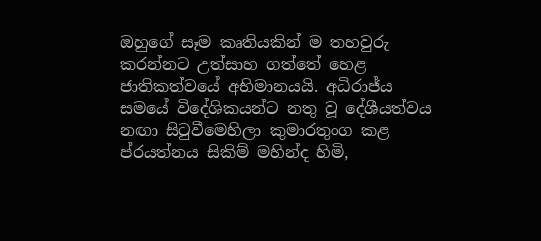ඔහුගේ සෑම කෘතියකින් ම තහවුරු කරන්නට උත්සාහ ගත්තේ හෙළ ජාතිකත්වයේ අභිමානයයි. අධිරාජ්ය සමයේ විදේශිකයන්ට නතු වූ දේශීයත්වය නඟා සිටුවීමෙහිලා කුමාරතුංග කළ ප්රයත්නය සිකිම් මහින්ද හිමි,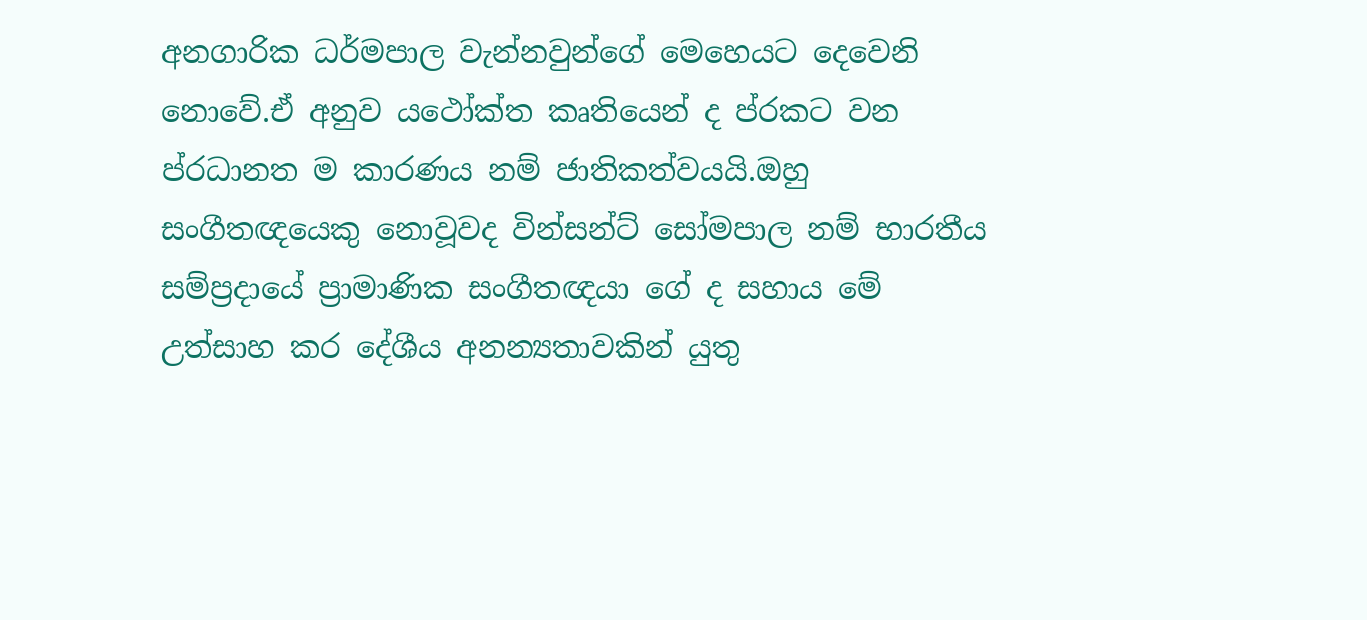අනගාරික ධර්මපාල වැන්නවුන්ගේ මෙහෙයට දෙවෙනි නොවේ.ඒ අනුව යථෝක්ත කෘතියෙන් ද ප්රකට වන ප්රධානත ම කාරණය නම් ජාතිකත්වයයි.ඔහු සංගීතඥයෙකු නොවූවද වින්සන්ට් සෝමපාල නම් භාරතීය සම්ප්‍රදායේ ප්‍රාමාණික සංගීතඥයා ගේ ද සහාය මේ උත්සාහ කර දේශීය අනන්‍යතාවකින් යුතු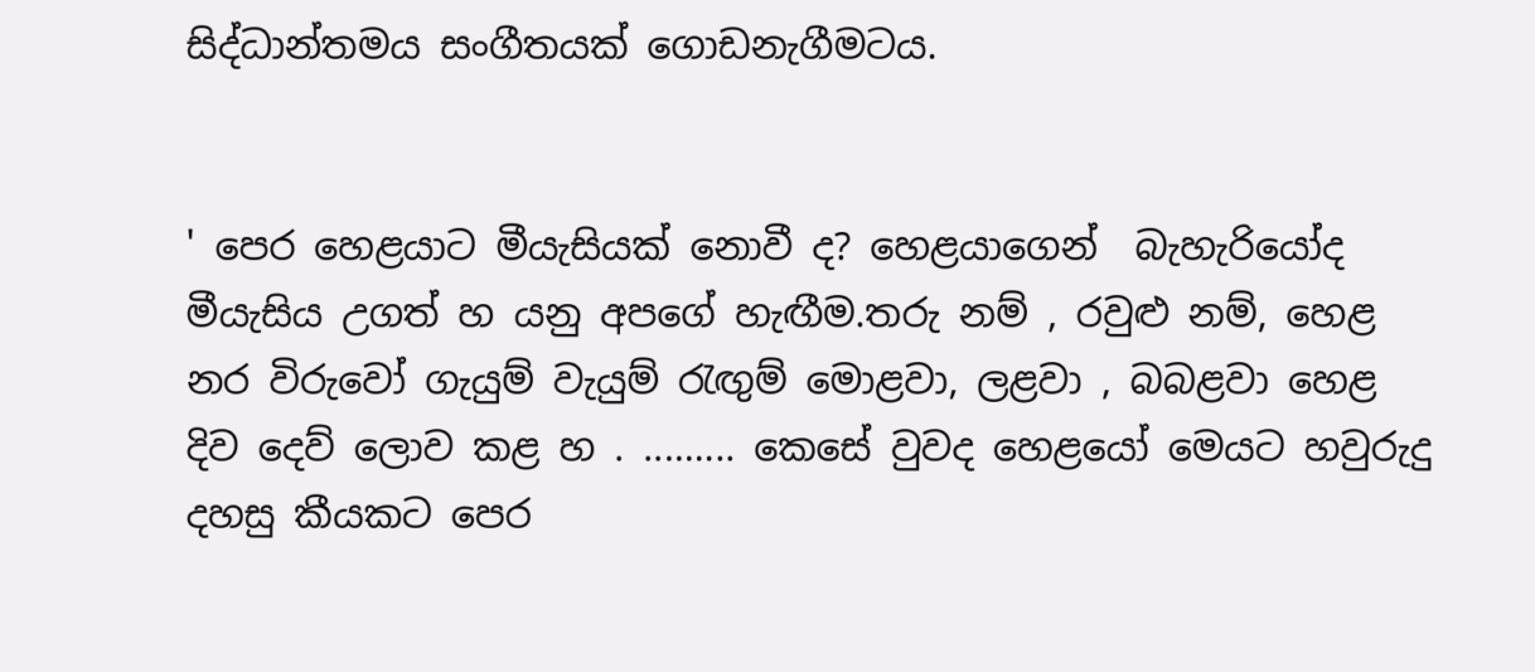සිද්ධාන්තමය සංගීතයක් ගොඩනැගීමටය.


' පෙර හෙළයාට මීයැසියක් නොවී ද? හෙළයාගෙන්  බැහැරියෝද මීයැසිය උගත් හ යනු අපගේ හැඟීම.තරු නම් , රවුළු නම්, හෙළ නර විරුවෝ ගැයුම් වැයුම් රැඟුම් මොළවා, ලළවා , බබළවා හෙළ දිව දෙව් ලොව කළ හ . ......... කෙසේ වුවද හෙළයෝ මෙයට හවුරුදු  දහසු කීයකට පෙර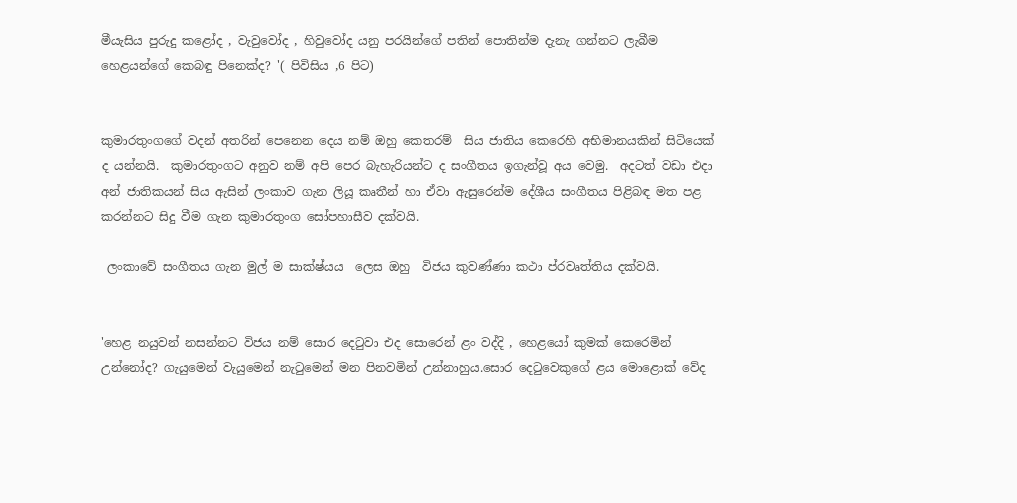මීයැසිය පුරුදු කළෝද , වැවුවෝද , හිවුවෝද යනු පරයින්ගේ පතින් පොතින්ම දැනැ ගන්නට ලැබීම හෙළයන්ගේ කෙබඳු පිනෙක්ද? '( පිවිසිය ,6 පිට)


කුමාරතුංගගේ වදන් අතරින් පෙනෙන දෙය නම් ඔහු කෙතරම්  සිය ජාතිය කෙරෙහි අභිමානයකින් සිටියෙක් ද යන්නයි.  කුමාරතුංගට අනුව නම් අපි පෙර බැහැරියන්ට ද සංගීතය ඉගැන්වූ අය වෙමු.  අදටත් වඩා එදා අන් ජාතිකයන් සිය ඇසින් ලංකාව ගැන ලියූ කෘතීන් හා ඒවා ඇසුරෙන්ම දේශීය සංගීතය පිළිබඳ මත පළ කරන්නට සිදු වීම ගැන කුමාරතුංග සෝපහාසීව දක්වයි.

 ලංකාවේ සංගීතය ගැන මුල් ම සාක්ෂ්යය  ලෙස ඔහු  විජය කුවණ්ණා කථා ප්රවෘත්තිය දක්වයි.


'හෙළ නයුවන් නසන්නට විජය නම් සොර දෙටුවා එද සොරෙන් ළං වද්දි , හෙළයෝ කුමක් කෙරෙමින් උන්නෝද? ගැයුමෙන් වැයුමෙන් නැටුමෙන් මන පිනවමින් උන්නාහුය.සොර දෙටුවෙකුගේ ළය මොළොක් වේද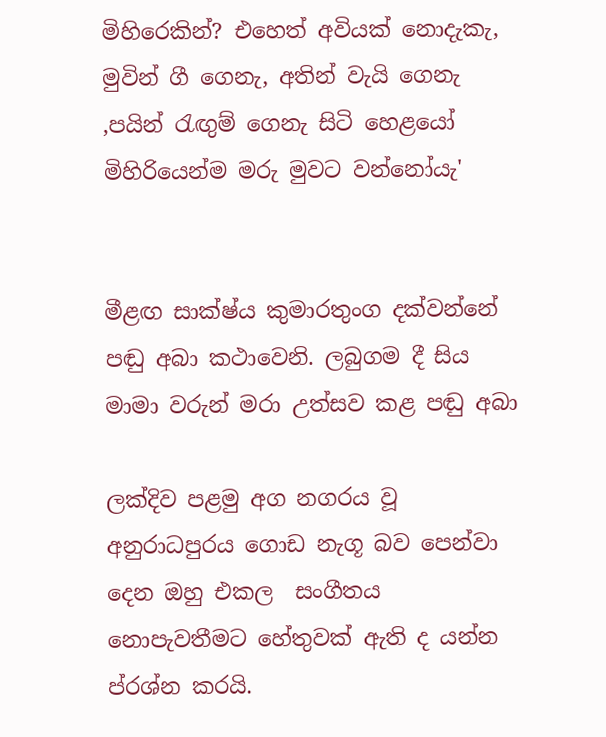මිහිරෙකින්? එහෙත් අවියක් නොදැකැ, මුවින් ගී ගෙනැ, අතින් වැයි ගෙනැ ,පයින් රැඟුම් ගෙනැ සිටි හෙළයෝ මිහිරියෙන්ම මරු මුවට වන්නෝයැ'


මීළඟ සාක්ෂ්ය කුමාරතුංග දක්වන්නේ පඬු අබා කථාවෙනි. ලබුගම දී සිය මාමා වරුන් මරා උත්සව කළ පඬු අබා

ලක්දිව පළමු අග නගරය වූ අනුරාධපුරය ගොඩ නැගූ බව පෙන්වා දෙන ඔහු එකල  සංගීතය නොපැවතීමට හේතුවක් ඇති ද යන්න ප්රශ්න කරයි.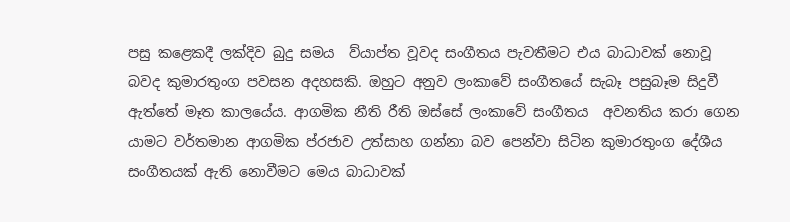පසු කළෙකදී ලක්දිව බුදු සමය  ව්යාප්ත වූවද සංගීතය පැවතීමට එය බාධාවක් නොවූ බවද කුමාරතුංග පවසන අදහසකි. ඔහුට අනුව ලංකාවේ සංගීතයේ සැබෑ පසුබෑම සිදුවී ඇත්තේ මෑත කාලයේය. ආගමික නීති රීති ඔස්සේ ලංකාවේ සංගීතය  අවනතිය කරා ගෙන යාමට වර්තමාන ආගමික ප්රජාව උත්සාහ ගන්නා බව පෙන්වා සිටින කුමාරතුංග දේශීය සංගීතයක් ඇති නොවීමට මෙය බාධාවක්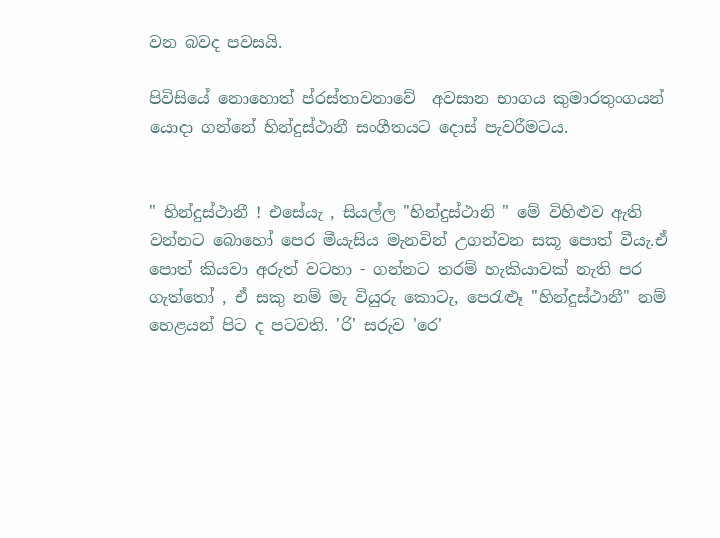වන බවද පවසයි.

පිවිසියේ නොහොත් ප්රස්තාවනාවේ  අවසාන භාගය කුමාරතුංගයන් යොදා ගන්නේ හින්දුස්ථානී සංගීතයට දොස් පැවරීමටය.


" හින්දුස්ථානී ! එසේයැ , සියල්ල "හින්දුස්ථානි " මේ විහිළුව ඇති වන්නට බොහෝ පෙර මීයැසිය මැනවින් උගන්වන සකූ පොත් වීයැ.ඒ පොත් කියවා අරුත් වටහා - ගන්නට තරම් හැකියාවක් නැති පර ගැත්තෝ , ඒ සකු නම් මැ වියුරු කොටැ, පෙරැළුෑ "හින්දුස්ථානී" නම් හෙළයන් පිට ද පටවති. 'රි' සරුව 'රෙ'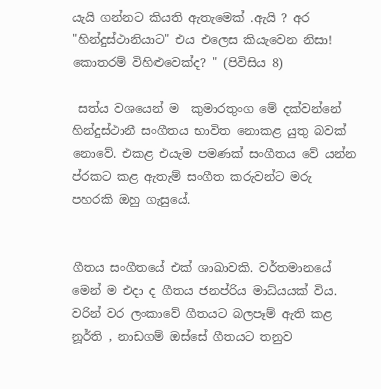යැයි ගන්නට කියති ඇතැමෙක් .ඇයි ? අර "හින්දුස්ථානියාට" එය එලෙස කියැවෙන නිසා! කොතරම් විහිළුවෙක්ද? " (පිවිසිය 8)

 සත්ය වශයෙන් ම  කුමාරතුංග මේ දක්වන්නේ හින්දුස්ථානී සංගීතය භාවිත නොකළ යුතු බවක්  නොවේ. එකළ එයැම පමණක් සංගීතය වේ යන්න ප්රකට කළ ඇතැම් සංගීත කරුවන්ට මරු පහරකි ඔහු ගැසුයේ.


ගීතය සංගීතයේ එක් ශාඛාවකි. වර්තමානයේ මෙන් ම එදා ද ගීතය ජනප්රිය මාධ්යයක් විය. වරින් වර ලංකාවේ ගීතයට බලපෑම් ඇති කළ නූර්ති , නාඩගම් ඔස්සේ ගීතයට තනුව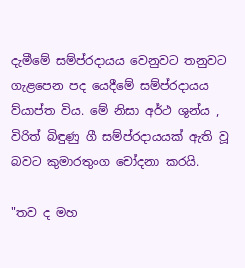දැමීමේ සම්ප්රදායය වෙනුවට තනුවට ගැළපෙන පද යෙදීමේ සම්ප්රදායය ව්යාප්ත විය. මේ නිසා අර්ථ ශුන්ය , විරිත් බිඳුණු ගී සම්ප්රදායයක් ඇති වූ බවට කුමාරතුංග චෝදනා කරයි.

"තව ද මහ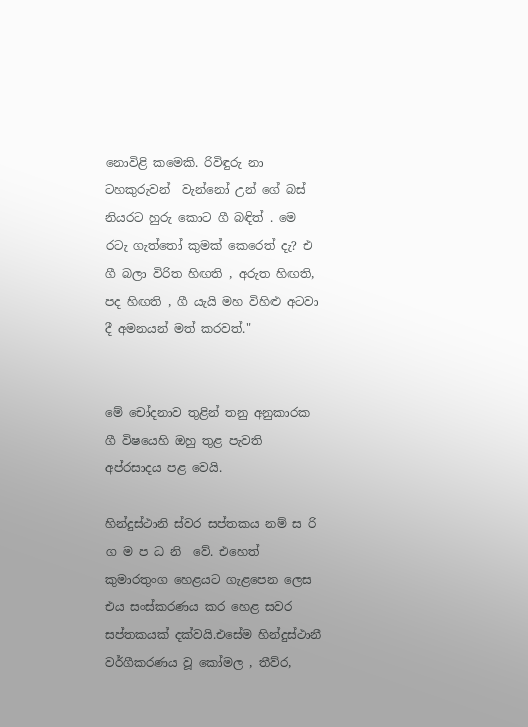නොවිළි කමෙකි. රිවිඳුරු නා ටහකුරුවන්  වැන්නෝ උන් ගේ බස් නියරට හුරු කොට ගී බඳිත් . මෙ රටැ ගැත්තෝ කුමක් කෙරෙත් දැ? එ ගී බලා විරිත හිඟති , අරුත හිඟති, පද හිඟති , ගී යැයි මහ විහිළු අටවා දී අමනයන් මත් කරවත්."


මේ චෝදනාව තුළින් තනු අනුකාරක ගී විෂයෙහි ඔහු තුළ පැවති අප්රසාදය පළ වෙයි.

හින්දුස්ථානි ස්වර සප්තකය නම් ස රි ග ම ප ධ නි  වේ. එහෙත් කුමාරතුංග හෙළයට ගැළපෙන ලෙස එය සංස්කරණය කර හෙළ සවර සප්තකයක් දක්වයි.එසේම හින්දුස්ථානී වර්ගීකරණය වූ කෝමල , තීව්ර,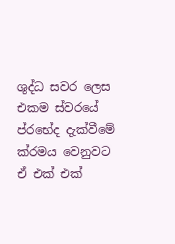ශුද්ධ සවර ලෙස එකම ස්වරයේ ප්රභේද දැක්වීමේ ක්රමය වෙනුවට ඒ එක් එක්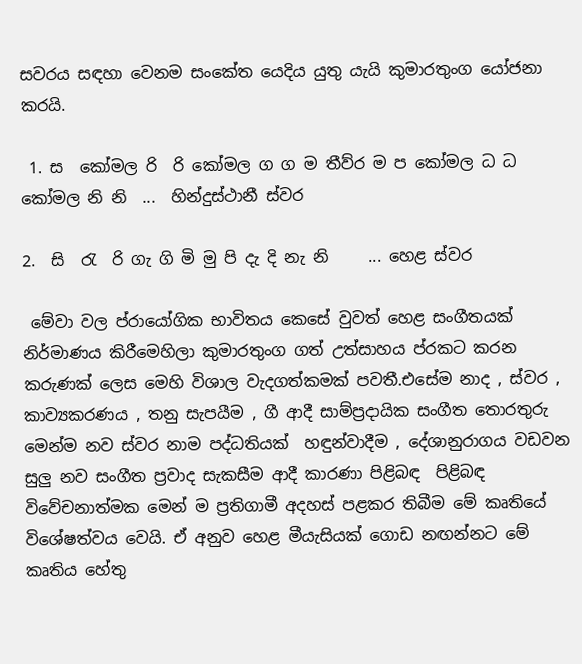සවරය සඳහා වෙනම සංකේත යෙදිය යුතු යැයි කුමාරතුංග යෝජනා කරයි.

 1. ස  කෝමල රි  රි කෝමල ග ග ම තීව්ර ම ප කෝමල ධ ධ කෝමල නි නි  ...  හින්දුස්ථානී ස්වර

2.  සි  රැ  රි ගැ ගි මි මු පි දැ දි නැ නි     ... හෙළ ස්වර

 මේවා වල ප්රායෝගික භාවිතය කෙසේ වුවත් හෙළ සංගීතයක් නිර්මාණය කිරීමෙහිලා කුමාරතුංග ගත් උත්සාහය ප්රකට කරන කරුණක් ලෙස මෙහි විශාල වැදගත්කමක් පවතී.එසේම නාද , ස්වර , කාව්‍යකරණය , තනු සැපයීම , ගී ආදී සාම්ප්‍රදායික සංගීත තොරතුරු මෙන්ම නව ස්වර නාම පද්ධතියක්  හඳුන්වාදීම , දේශානුරාගය වඩවන සුලු නව සංගීත ප්‍රවාද සැකසීම ආදී කාරණා පිළිබඳ  පිළිබඳ විවේචනාත්මක මෙන් ම ප්‍රතිගාමී අදහස් පළකර තිබීම මේ කෘතියේ විශේෂත්වය වෙයි. ඒ අනුව හෙළ මීයැසියක් ගොඩ නඟන්නට මේ කෘතිය හේතු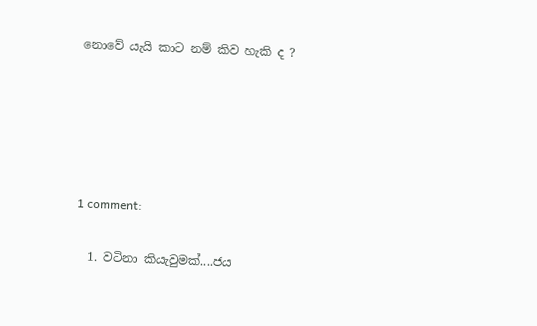නොවේ යැයි කාට නම් කිව හැකි ද ?





1 comment:

  1. වටිනා කියැවුමක්....ජය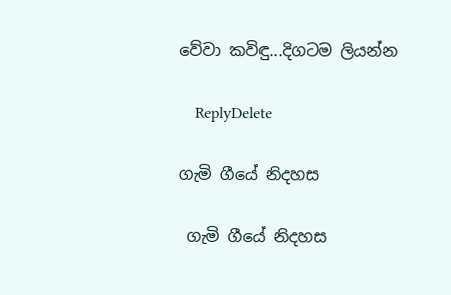වේවා කවිඳු...දිගටම ලියන්න

    ReplyDelete

ගැමි ගීයේ නිදහස

 ගැමි ගීයේ නිදහස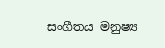සංගීතය මනුෂ්‍ය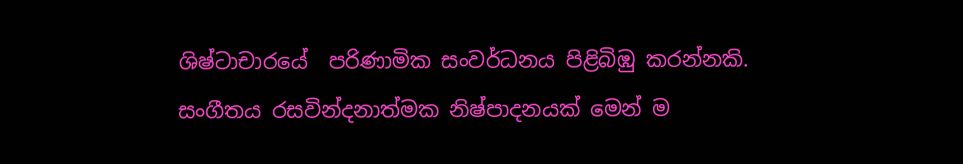ශිෂ්ටාචාරයේ  පරිණාමික සංවර්ධනය පිළිබිඹු කරන්නකි. සංගීතය රසවින්දනාත්මක නිෂ්පාදනයක් මෙන් ම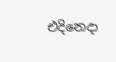එදිනෙදා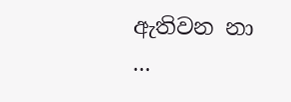ඇතිවන නා ...